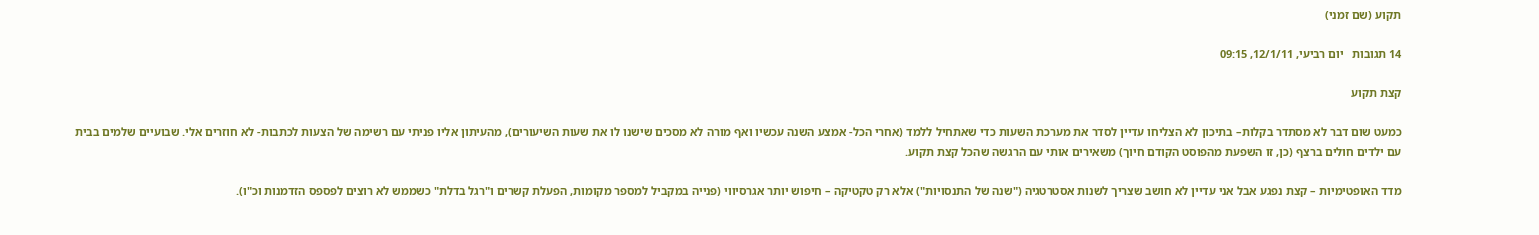תקוע (שם זמני)

14 תגובות   יום רביעי, 12/1/11, 09:15

קצת תקוע

כמעט שום דבר לא מסתדר בקלות– בתיכון לא הצליחו עדיין לסדר את מערכת השעות כדי שאתחיל ללמד (אחרי הכל- אמצע השנה עכשיו ואף מורה לא מסכים שישנו לו את שעות השיעורים), מהעיתון אליו פניתי עם רשימה של הצעות לכתבות- לא חוזרים אלי. שבועיים שלמים בבית עם ילדים חולים ברצף (כן, זו השפעת מהפוסט הקודם חיוך) משאירים אותי עם הרגשה שהכל קצת תקוע.

מדד האופטימיות – קצת נפגע אבל אני עדיין לא חושב שצריך לשנות אסטרטגיה ("שנה של התנסויות") אלא רק טקטיקה – חיפוש יותר אגרסיווי (פנייה במקביל למספר מקומות, הפעלת קשרים ו"רגל בדלת" כשממש לא רוצים לפספס הזדמנות וכ"ו).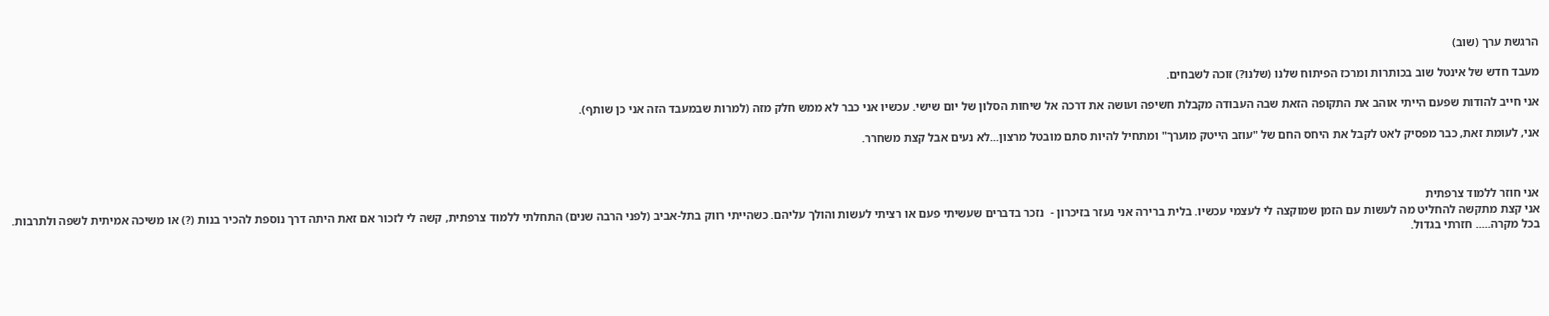הרגשת ערך (שוב)

מעבד חדש של אינטל שוב בכותרות ומרכז הפיתוח שלנו (שלנו?) זוכה לשבחים.

אני חייב להודות שפעם הייתי אוהב את התקופה הזאת שבה העבודה מקבלת חשיפה ועושה את דרכה אל שיחות הסלון של יום שישי. עכשיו אני כבר לא ממש חלק מזה (למרות שבמעבד הזה אני כן שותף).

אני, לעומת זאת, כבר מפסיק לאט לקבל את היחס החם של "עוזב הייטק מוערך" ומתחיל להיות סתם מובטל מרצון...לא נעים אבל קצת משחרר.



אני חוזר ללמוד צרפתית
אני קצת מתקשה להחליט מה לעשות עם הזמן שמוקצה לי לעצמי עכשיו. בלית ברירה אני נעזר בזיכרון -  נזכר בדברים שעשיתי פעם או רציתי לעשות והולך עליהם. כשהייתי רווק בתל-אביב (לפני הרבה שנים) התחלתי ללמוד צרפתית, קשה לי לזכור אם זאת היתה דרך נוספת להכיר בנות (?) או משיכה אמיתית לשפה ולתרבות. בכל מקרה..... חזרתי בגדול.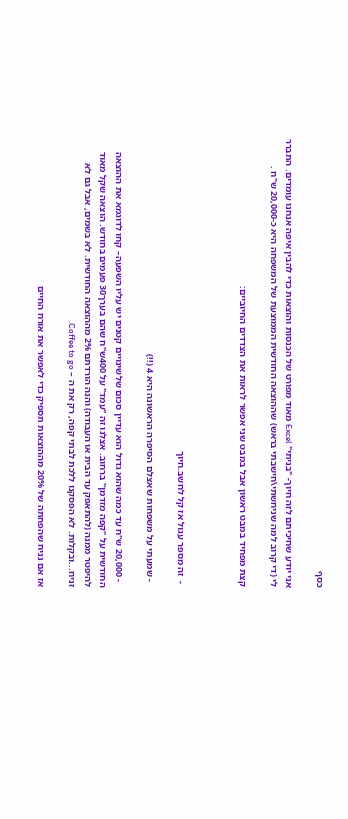כסף

אני יודע שחיכיתם לזה חיוך- "בניתי" Excel מאוד מפורט של הכנסות והוצאות כדי להבין איפה אנחנו עומדים. התברר לי (די קרוב למה שניחשתי\חישבתי בראש) שההוצאה החודשית הממוצעת של המשפחה היא כ-20,000 ש"ח .

קצת מפחיד במבט ראשון אבל במבט שני אפשר לראות את הצדדים החיוביים:



 -  זה מספר עגול אז קל לחשב.חיוך

  - שמעתי על משפחות שאצלם הסיפרה הראשונה היא 4 (!!)

  - 20,000 ש"ח עד כמה שהוא גדול הוא עדיין סכום שלשינויים קטנים יש עליו השפעה– קחו לדוגמא את ההוצאה החודשית על "קפה מזדמן" ברחוב. אצלנו זה "עמד" על 400ש"ח שהם בערך30 פעמים בחודש. הוצאה שקל מאוד להיפטר ממנה (להתאפק עד הבית או העבודה) והנה הורדתם 2% מההוצאה החודשית. לא בשמים, אבל גם לא זניח...ובקלות. לא הפסקנו ללכת לבתי קפה, רק את ה – Coffee to go.

אז אם נניח שהפחתה של 20% מההוצאות תספיק כדי לאפשר את אורח החיים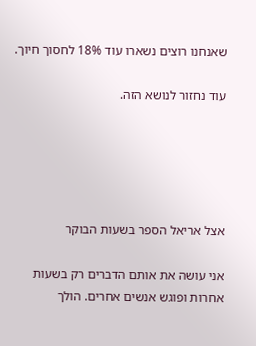שאנחנו רוצים נשארו עוד 18% לחסוך חיוך.

עוד נחזור לנושא הזה.





אצל אריאל הספר בשעות הבוקר

אני עושה את אותם הדברים רק בשעות אחרות ופוגש אנשים אחרים. הולך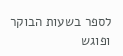לספר בשעות הבוקר ופוגש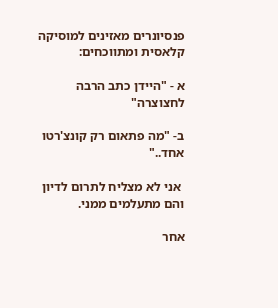פנסיונרים מאזינים למוסיקה קלאסית ומתווכחים:

א - "היידן כתב הרבה לחצוצרה"

ב- "מה פתאום רק קונצ'רטו אחד.."

 אני לא מצליח לתרום לדיון והם מתעלמים ממני.

אחר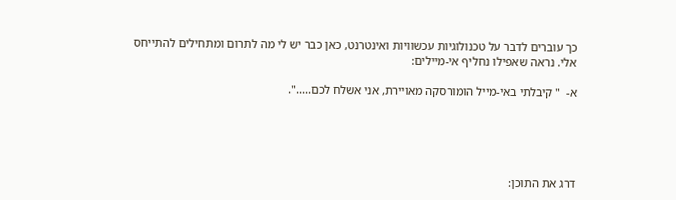כך עוברים לדבר על טכנולוגיות עכשוויות ואינטרנט, כאן כבר יש לי מה לתרום ומתחילים להתייחס אלי. נראה שאפילו נחליף אי-מיילים:

א-  " קיבלתי באי-מייל הומורסקה מאויירת, אני אשלח לכם.....".





דרג את התוכן: